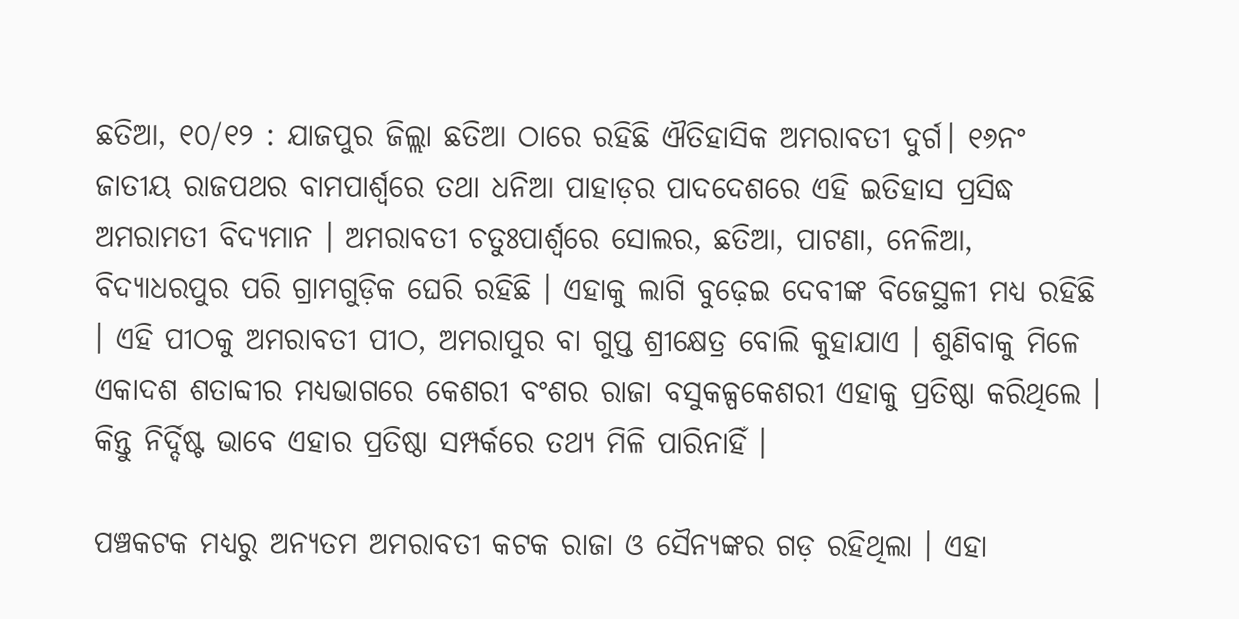ଛତିଆ, ୧୦/୧୨ : ଯାଜପୁର ଜିଲ୍ଲା ଛତିଆ ଠାରେ ରହିଛି ଐତିହାସିକ ଅମରାବତୀ ଦୁର୍ଗ। ୧୬ନଂ ଜାତୀୟ ରାଜପଥର ବାମପାର୍ଶ୍ୱରେ ତଥା ଧନିଆ ପାହାଡ଼ର ପାଦଦେଶରେ ଏହି ଇତିହାସ ପ୍ରସିଦ୍ଧ ଅମରାମତୀ ବିଦ୍ୟମାନ । ଅମରାବତୀ ଚତୁଃପାର୍ଶ୍ୱରେ ସୋଲର, ଛତିଆ, ପାଟଣା, ନେଳିଆ, ବିଦ୍ୟାଧରପୁର ପରି ଗ୍ରାମଗୁଡ଼ିକ ଘେରି ରହିଛି । ଏହାକୁ ଲାଗି ବୁଢ଼େଇ ଦେବୀଙ୍କ ବିଜେସ୍ଥଳୀ ମଧ୍ୟ ରହିଛି । ଏହି ପୀଠକୁ ଅମରାବତୀ ପୀଠ, ଅମରାପୁର ବା ଗୁପ୍ତ ଶ୍ରୀକ୍ଷେତ୍ର ବୋଲି କୁହାଯାଏ । ଶୁଣିବାକୁ ମିଳେ ଏକାଦଶ ଶତାବ୍ଦୀର ମଧ୍ୟଭାଗରେ କେଶରୀ ବଂଶର ରାଜା ବସୁକଳ୍ପକେଶରୀ ଏହାକୁ ପ୍ରତିଷ୍ଠା କରିଥିଲେ । କିନ୍ତୁ ନିର୍ଦ୍ଦିଷ୍ଟ ଭାବେ ଏହାର ପ୍ରତିଷ୍ଠା ସମ୍ପର୍କରେ ତଥ୍ୟ ମିଳି ପାରିନାହିଁ ।

ପଞ୍ଚକଟକ ମଧ୍ୟରୁ ଅନ୍ୟତମ ଅମରାବତୀ କଟକ ରାଜା ଓ ସୈନ୍ୟଙ୍କର ଗଡ଼ ରହିଥିଲା । ଏହା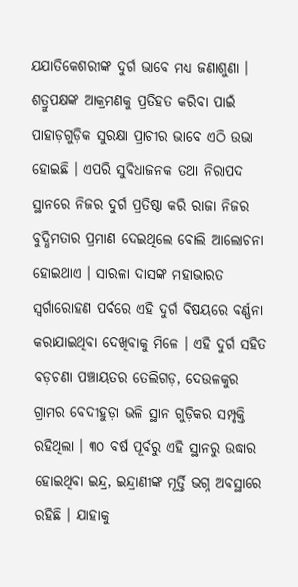ଯଯାତିକେଶରୀଙ୍କ ଦୁର୍ଗ ଭାବେ ମଧ୍ୟ ଜଣାଶୁଣା । ଶତ୍ରୁପକ୍ଷଙ୍କ ଆକ୍ରମଣକୁ ପ୍ରତିହତ କରିବା ପାଇଁ ପାହାଡ଼ଗୁଡ଼ିକ ସୁରକ୍ଷା ପ୍ରାଚୀର ଭାବେ ଏଠି ଉଭା ହୋଇଛି । ଏପରି ସୁବିଧାଜନକ ତଥା ନିରାପଦ ସ୍ଥାନରେ ନିଜର ଦୁର୍ଗ ପ୍ରତିଷ୍ଠା କରି ରାଜା ନିଜର ବୁଦ୍ଧିମତାର ପ୍ରମାଣ ଦେଇଥିଲେ ବୋଲି ଆଲୋଚନା ହୋଇଥାଏ । ସାରଳା ଦାସଙ୍କ ମହାଭାରତ ସ୍ୱର୍ଗାରୋହଣ ପର୍ବରେ ଏହି ଦୁର୍ଗ ବିଷୟରେ ବର୍ଣ୍ଣନା କରାଯାଇଥିବା ଦେଖିବାକୁ ମିଳେ । ଏହି ଦୁର୍ଗ ସହିତ ବଡ଼ଚଣା ପଞ୍ଚାୟତର ତେଲିଗଡ଼, ଦେଉଳକୁର ଗ୍ରାମର ବେଦୀହୁଡ଼ା ଭଳି ସ୍ଥାନ ଗୁଡ଼ିକର ସମ୍ପୃକ୍ତି ରହିଥିଲା । ୩୦ ବର୍ଷ ପୂର୍ବରୁ ଏହି ସ୍ଥାନରୁ ଉଦ୍ଧାର ହୋଇଥିବା ଇନ୍ଦ୍ର, ଇନ୍ଦ୍ରାଣୀଙ୍କ ମୂର୍ତ୍ତି ଭଗ୍ନ ଅବସ୍ଥାରେ ରହିଛି । ଯାହାକୁ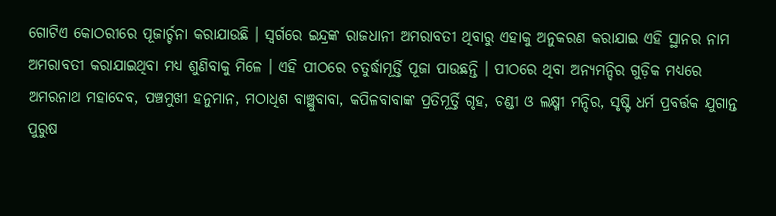ଗୋଟିଏ କୋଠରୀରେ ପୂଜାର୍ଚ୍ଚନା କରାଯାଉଛି । ସ୍ୱର୍ଗରେ ଇନ୍ଦ୍ରଙ୍କ ରାଜଧାନୀ ଅମରାବତୀ ଥିବାରୁ ଏହାକୁ ଅନୁକରଣ କରାଯାଇ ଏହି ସ୍ଥାନର ନାମ ଅମରାବତୀ କରାଯାଇଥିବା ମଧ୍ୟ ଶୁଣିବାକୁ ମିଳେ । ଏହି ପୀଠରେ ଚତୁର୍ଦ୍ଧାମୂର୍ତ୍ତି ପୂଜା ପାଉଛନ୍ତି । ପୀଠରେ ଥିବା ଅନ୍ୟମନ୍ଦିର ଗୁଡ଼ିକ ମଧ୍ୟରେ ଅମରନାଥ ମହାଦେବ, ପଞ୍ଚମୁଖୀ ହନୁମାନ, ମଠାଧିଶ ବାଞ୍ଛୁବାବା, କପିଳବାବାଙ୍କ ପ୍ରତିମୂର୍ତ୍ତି ଗୃହ, ଚଣ୍ଡୀ ଓ ଲକ୍ଷ୍ମୀ ମନ୍ଦିର, ସୃଷ୍ଟି ଧର୍ମ ପ୍ରବର୍ତ୍ତକ ଯୁଗାନ୍ତ ପୁରୁଷ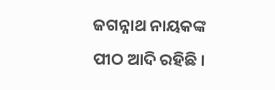ଜଗନ୍ନାଥ ନାୟକଙ୍କ ପୀଠ ଆଦି ରହିଛି ।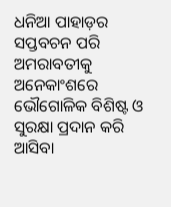ଧନିଆ ପାହାଡ଼ର ସପ୍ତବଚନ ପରି ଅମରାବତୀକୁ ଅନେକାଂଶରେ ଭୌଗୋଳିକ ବିଶିଷ୍ଟ ଓ ସୁରକ୍ଷା ପ୍ରଦାନ କରି ଆସିବା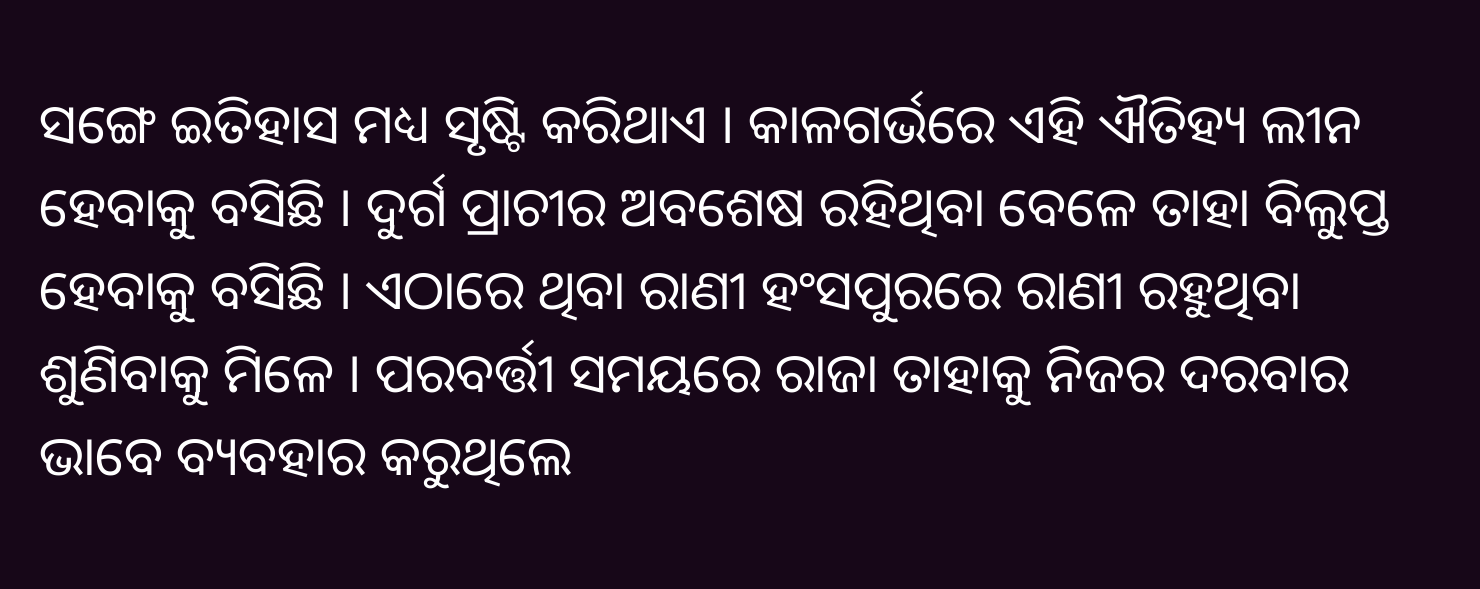ସଙ୍ଗେ ଇତିହାସ ମଧ୍ୟ ସୃଷ୍ଟି କରିଥାଏ । କାଳଗର୍ଭରେ ଏହି ଐତିହ୍ୟ ଲୀନ ହେବାକୁ ବସିଛି । ଦୁର୍ଗ ପ୍ରାଚୀର ଅବଶେଷ ରହିଥିବା ବେଳେ ତାହା ବିଲୁପ୍ତ ହେବାକୁ ବସିଛି । ଏଠାରେ ଥିବା ରାଣୀ ହଂସପୁରରେ ରାଣୀ ରହୁଥିବା ଶୁଣିବାକୁ ମିଳେ । ପରବର୍ତ୍ତୀ ସମୟରେ ରାଜା ତାହାକୁ ନିଜର ଦରବାର ଭାବେ ବ୍ୟବହାର କରୁଥିଲେ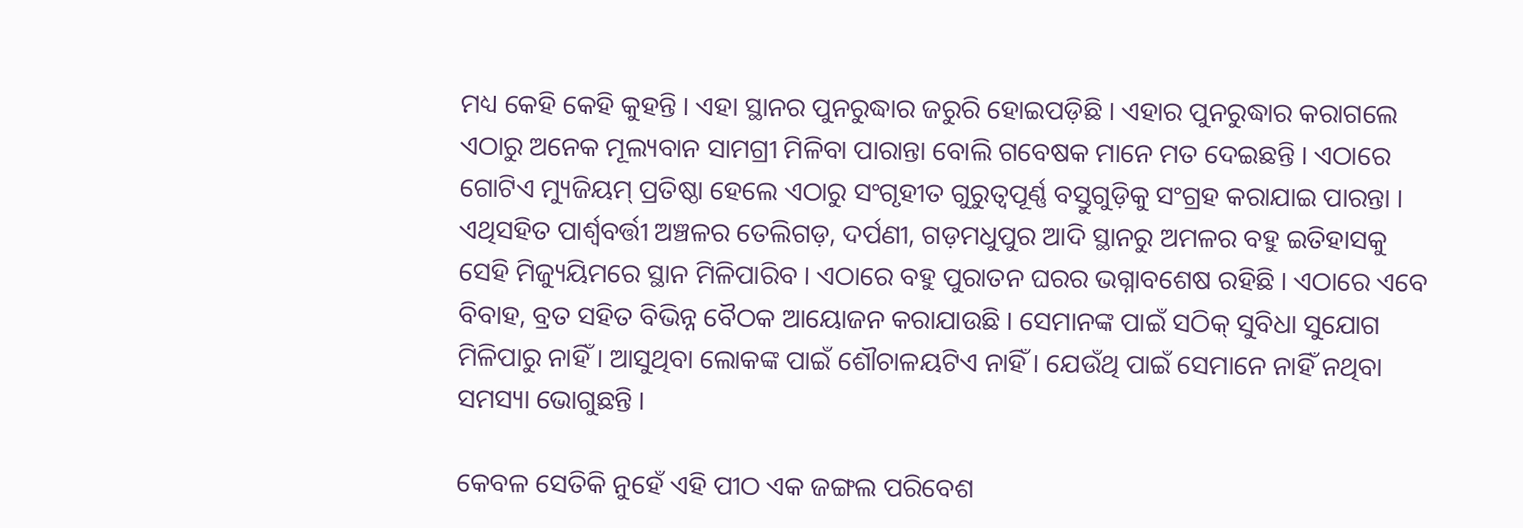ମଧ୍ୟ କେହି କେହି କୁହନ୍ତି । ଏହା ସ୍ଥାନର ପୁନରୁଦ୍ଧାର ଜରୁରି ହୋଇପଡ଼ିଛି । ଏହାର ପୁନରୁଦ୍ଧାର କରାଗଲେ ଏଠାରୁ ଅନେକ ମୂଲ୍ୟବାନ ସାମଗ୍ରୀ ମିଳିବା ପାରାନ୍ତା ବୋଲି ଗବେଷକ ମାନେ ମତ ଦେଇଛନ୍ତି । ଏଠାରେ ଗୋଟିଏ ମ୍ୟୁଜିୟମ୍‌ ପ୍ରତିଷ୍ଠା ହେଲେ ଏଠାରୁ ସଂଗୃହୀତ ଗୁରୁତ୍ୱପୂର୍ଣ୍ଣ ବସ୍ତୁଗୁଡ଼ିକୁ ସଂଗ୍ରହ କରାଯାଇ ପାରନ୍ତା । ଏଥିସହିତ ପାର୍ଶ୍ୱବର୍ତ୍ତୀ ଅଞ୍ଚଳର ତେଲିଗଡ଼, ଦର୍ପଣୀ, ଗଡ଼ମଧୁପୁର ଆଦି ସ୍ଥାନରୁ ଅମଳର ବହୁ ଇତିହାସକୁ ସେହି ମିଜ୍ୟୁୟିମରେ ସ୍ଥାନ ମିଳିପାରିବ । ଏଠାରେ ବହୁ ପୁରାତନ ଘରର ଭଗ୍ନାବଶେଷ ରହିଛି । ଏଠାରେ ଏବେ ବିବାହ, ବ୍ରତ ସହିତ ବିଭିନ୍ନ ବୈଠକ ଆୟୋଜନ କରାଯାଉଛି । ସେମାନଙ୍କ ପାଇଁ ସଠିକ୍‌ ସୁବିଧା ସୁଯୋଗ ମିଳିପାରୁ ନାହିଁ । ଆସୁଥିବା ଲୋକଙ୍କ ପାଇଁ ଶୌଚାଳୟଟିଏ ନାହିଁ । ଯେଉଁଥି ପାଇଁ ସେମାନେ ନାହିଁ ନଥିବା ସମସ୍ୟା ଭୋଗୁଛନ୍ତି ।

କେବଳ ସେତିକି ନୁହେଁ ଏହି ପୀଠ ଏକ ଜଙ୍ଗଲ ପରିବେଶ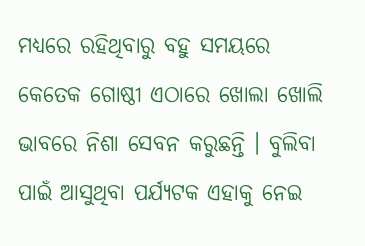ମଧ୍ୟରେ ରହିଥିବାରୁ ବହୁ ସମୟରେ କେତେକ ଗୋଷ୍ଠୀ ଏଠାରେ ଖୋଲା ଖୋଲି ଭାବରେ ନିଶା ସେବନ କରୁଛନ୍ତି । ବୁଲିବା ପାଇଁ ଆସୁଥିବା ପର୍ଯ୍ୟଟକ ଏହାକୁ ନେଇ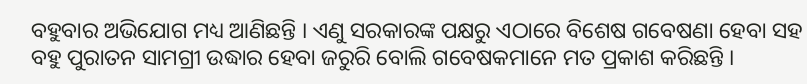ବହୁବାର ଅଭିଯୋଗ ମଧ୍ୟ ଆଣିଛନ୍ତି । ଏଣୁ ସରକାରଙ୍କ ପକ୍ଷରୁ ଏଠାରେ ବିଶେଷ ଗବେଷଣା ହେବା ସହ ବହୁ ପୁରାତନ ସାମଗ୍ରୀ ଉଦ୍ଧାର ହେବା ଜରୁରି ବୋଲି ଗବେଷକମାନେ ମତ ପ୍ରକାଶ କରିଛନ୍ତି ।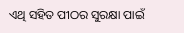ଏଥି ସହିତ ପୀଠର ସୁରକ୍ଷା ପାଇଁ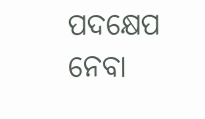ପଦକ୍ଷେପ ନେବା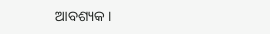ଆବଶ୍ୟକ ।